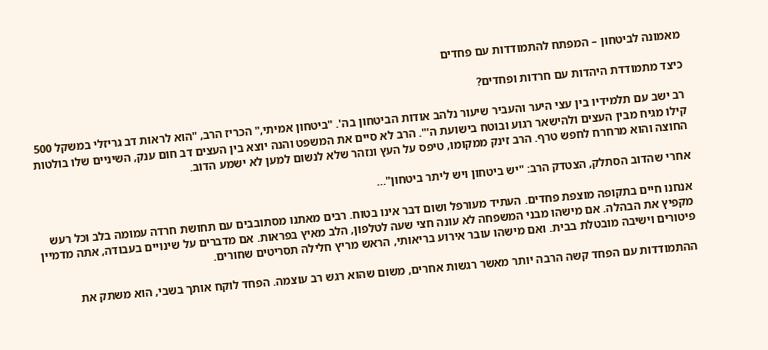מאמונה לביטחון – המפתח להתמודדות עם פחדים

כיצד מתמודדת היהדות עם חרדות ופחדים?

רב ישב עם תלמידיו בין עצי היער והעביר שיעור נלהב אודות הביטחון בה'. "ביטחון אמיתי," הכריז הרב, "הוא לראות דב גריזלי במשקל 500 קילו מגיח מבין העצים ולהישאר רגוע ובוטח בישועת ה'". הרב לא סיים את המשפט והנה יוצא בין העצים דב חום ענק, השיניים שלו בולטות החוצה והוא מרחרח לחפש טרף. הרב זינק ממקומו, טיפס על העץ ונזהר שלא לנשום למען לא ישמע הדוב.

אחרי שהדוב הסתלק, הצטדק הרב: "יש ביטחון ויש ליתר ביטחון"…

אנחנו חיים בתקופה מוצפת פחדים. העתיד מעורפל ושום דבר אינו בטוח. רבים מאתנו מסתובבים עם תחושת חרדה עמומה בלב וכל רעש מקפיץ את הבהלה. אם מישהו מבני המשפחה לא עונה חצי שעה לטלפון, הלב מאיץ בפראות. אם מדברים על שינויים בעבודה, אתה מדמיין פיטורים וישיבה מובטלת בבית. ואם מישהו עובר אירוע בריאותי, הראש מריץ חלילה תסריטים שחורים.

ההתמודדות עם הפחד קשה הרבה יותר מאשר רגשות אחרים, משום שהוא רגש רב עוצמה. הפחד לוקח אותך בשבי, הוא משתק את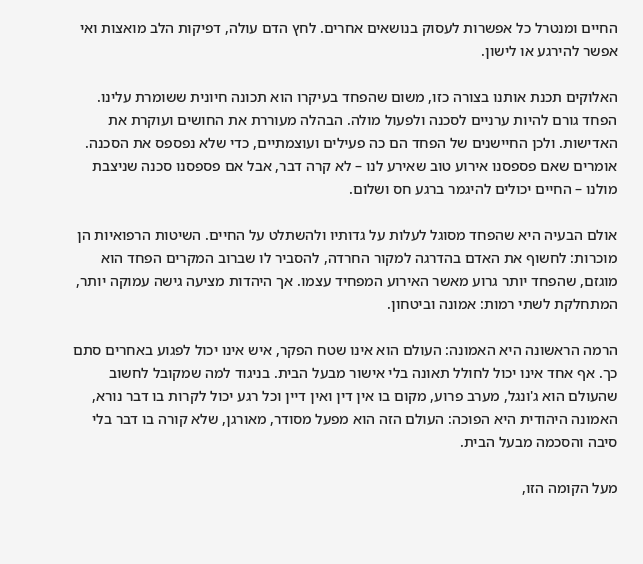החיים ומנטרל כל אפשרות לעסוק בנושאים אחרים. לחץ הדם עולה, דפיקות הלב מואצות ואי אפשר להירגע או לישון.

האלוקים תכנת אותנו בצורה כזו, משום שהפחד בעיקרו הוא תכונה חיונית ששומרת עלינו. הפחד גורם להיות ערניים לסכנה ולפעול מולה. הבהלה מעוררת את החושים ועוקרת את האדישות. ולכן החיישנים של הפחד הם כה פעילים ועוצמתיים, כדי שלא נפספס את הסכנה. אומרים שאם פספסנו אירוע טוב שאירע לנו – לא קרה דבר, אבל אם פספסנו סכנה שניצבת מולנו – החיים יכולים להיגמר ברגע חס ושלום.

אולם הבעיה היא שהפחד מסוגל לעלות על גדותיו ולהשתלט על החיים. השיטות הרפואיות הן מוכרות: לחשוף את האדם בהדרגה למקור החרדה, להסביר לו שברוב המקרים הפחד הוא מוגזם, שהפחד יותר גרוע מאשר האירוע המפחיד עצמו. אך היהדות מציעה גישה עמוקה יותר, המתחלקת לשתי רמות: אמונה וביטחון.

הרמה הראשונה היא האמונה: העולם הוא אינו שטח הפקר, איש אינו יכול לפגוע באחרים סתם כך. אף אחד אינו יכול לחולל תאונה בלי אישור מבעל הבית. בניגוד למה שמקובל לחשוב שהעולם הוא ג'ונגל, מערב פרוע, מקום בו אין דין ואין דיין וכל רגע יכול לקרות בו דבר נורא, האמונה היהודית היא הפוכה: העולם הזה הוא מפעל מסודר, מאורגן, שלא קורה בו דבר בלי סיבה והסכמה מבעל הבית.

מעל הקומה הזו,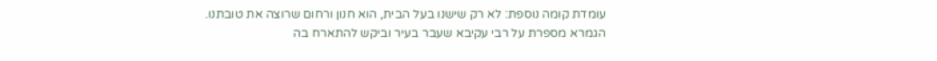עומדת קומה נוספת: לא רק שישנו בעל הבית, הוא חנון ורחום שרוצה את טובתנו. הגמרא מספרת על רבי עקיבא שעבר בעיר וביקש להתארח בה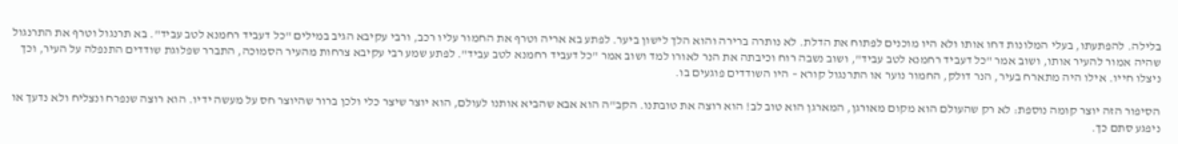בלילה. להפתעתו, בעלי המלונות דחו אותו ולא היו מוכנים לפתוח את הדלת. לא נותרה ברירה והוא הלך לישון ביער. לפתע בא אריה וטרף את החמור עליו רכב, ורבי עקיבא הגיב במילים "כל דעביד רחמנא לטב עביד". בא תרנגול וטרף את התרנגול שהיה אמור להעיר אותו, ושוב אמר "כל דעביד רחמנא לטב עביד", ושוב נשבה רוח וכיבתה את הנר לאורו למד ושוב אמר "כל דעביד רחמנא לטב עביד". לפתע שמע רבי עקיבא צרחות מהעיר הסמוכה, התברר שפלוגת שודדים התנפלה על העיר, וכך ניצלו חייו. אילו היה מתארח בעיר, הנר דולק, החמור נוער או התרנגול קורא – היו השודדים פוגעים בו.

הסיפור הזה יוצר קומה נוספת: לא רק שהעולם הוא מקום מאורגן, המארגן הוא טוב לב! הוא רוצה את טובתנו. הקב"ה הוא אבא שהביא אותנו לעולם, הוא יוצר שיצר כלי ולכן ברור שהיוצר חס על מעשה ידיו. הוא רוצה שנפרח ונצליח ולא נדעך או ניפגע סתם כך.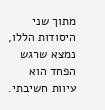מתוך שני היסודות הללו, נמצא שרגש הפחד הוא עיוות חשיבתי.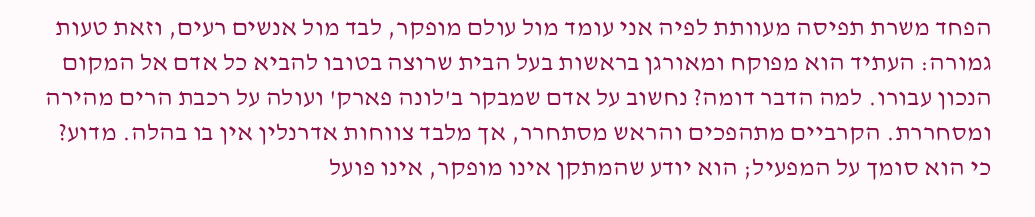הפחד משרת תפיסה מעוותת לפיה אני עומד מול עולם מופקר, לבד מול אנשים רעים, וזאת טעות גמורה: העתיד הוא מפוקח ומאורגן בראשות בעל הבית שרוצה בטובו להביא כל אדם אל המקום הנכון עבורו. למה הדבר דומה? נחשוב על אדם שמבקר ב'לונה פארק' ועולה על רכבת הרים מהירה ומסחררת. הקרביים מתהפכים והראש מסתחרר, אך מלבד צווחות אדרנלין אין בו בהלה. מדוע? כי הוא סומך על המפעיל; הוא יודע שהמתקן אינו מופקר, אינו פועל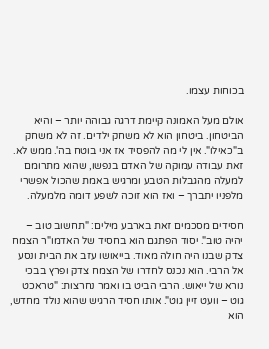בכוחות עצמו.

אולם מעל האמונה קיימת דרגה גבוהה יותר – והיא הביטחון. ביטחון הוא לא משחק ילדים. זה לא משחק ב"כאילו". אין לי מה להפסיד אז אני בוטח בה'. ממש לא. זאת עבודה עמוקה של האדם בנפשו, שהוא מתרומם למעלה מהגבלות הטבע ומרגיש באמת שהכול אפשרי מלפניו יתברך – ואז הוא זוכה לשפע דומה מלמעלה.

חסידים מסכמים זאת בארבע מילים: "תחשוב טוב – יהיה טוב". יסוד הפתגם הוא בחסיד של האדמו"ר הצמח צדק שבנו היה חולה מאוד. בייאושו עזב את הבית ונסע אל הרבי. הוא נכנס לחדרו של הצמח צדק ופרץ בבכי נורא של ייאוש. הרבי הביט בו ואמר נחרצות: "טראכט גוט – וועט זיין גוט". אותו חסיד הרגיש שהוא נולד מחדש, הוא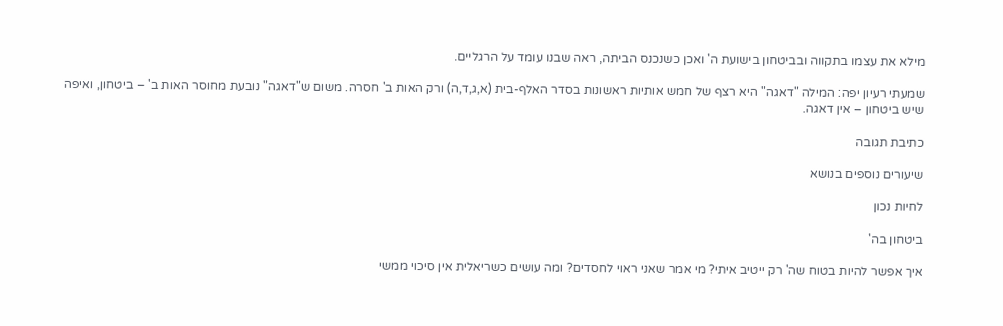מילא את עצמו בתקווה ובביטחון בישועת ה' ואכן כשנכנס הביתה, ראה שבנו עומד על הרגליים.

שמעתי רעיון יפה: המילה "דאגה" היא רצף של חמש אותיות ראשונות בסדר האלף-בית (א,ג,ד,ה) ורק האות ב' חסרה. משום ש"דאגה" נובעת מחוסר האות ב' – ביטחון, ואיפה שיש ביטחון – אין דאגה.

כתיבת תגובה

שיעורים נוספים בנושא

לחיות נכון

ביטחון בה'

איך אפשר להיות בטוח שה' רק ייטיב איתי? מי אמר שאני ראוי לחסדים? ומה עושים כשריאלית אין סיכוי ממשי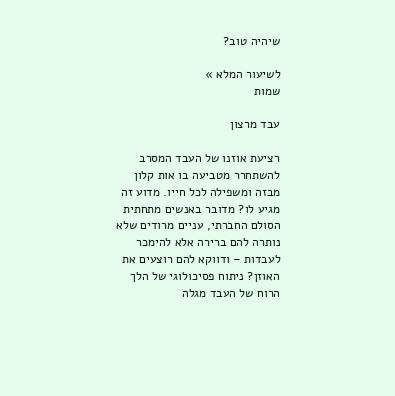שיהיה טוב?

לשיעור המלא »
שמות

עבד מרצון

רציעת אוזנו של העבד המסרב להשתחרר מטביעה בו אות קלון מבזה ומשפילה לכל חייו. מדוע זה מגיע לו? מדובר באנשים מתחתית הסולם החברתי, עניים מרודים שלא נותרה להם ברירה אלא להימכר לעבדות – ודווקא להם רוצעים את האוזן? ניתוח פסיכולוגי של הלך הרוח של העבד מגלה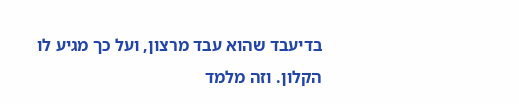בדיעבד שהוא עבד מרצון, ועל כך מגיע לו הקלון. וזה מלמד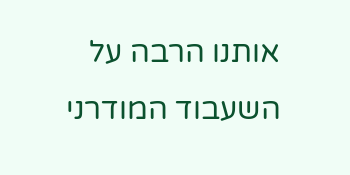אותנו הרבה על השעבוד המודרני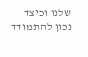שלנו וכיצד נכון להתמודד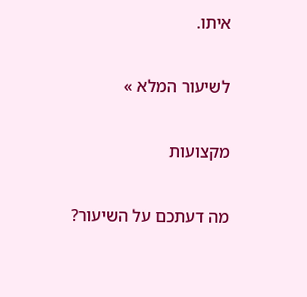איתו.

לשיעור המלא »

מקצועות

מה דעתכם על השיעור?